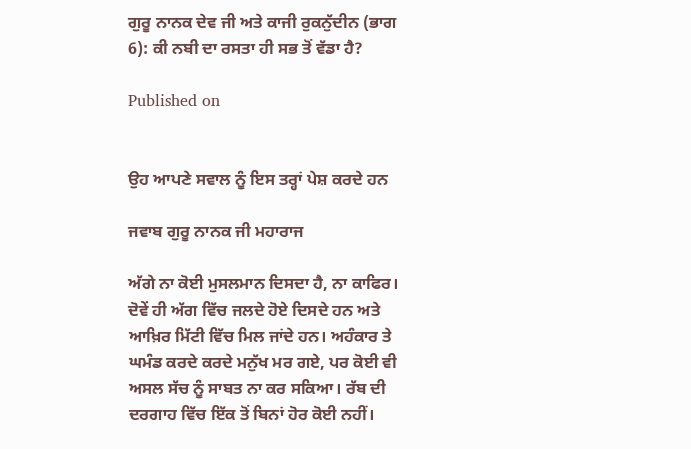ਗੁਰੂ ਨਾਨਕ ਦੇਵ ਜੀ ਅਤੇ ਕਾਜੀ ਰੁਕਨੁੱਦੀਨ (ਭਾਗ 6): ਕੀ ਨਬੀ ਦਾ ਰਸਤਾ ਹੀ ਸਭ ਤੋਂ ਵੱਡਾ ਹੈ?

Published on


ਉਹ ਆਪਣੇ ਸਵਾਲ ਨੂੰ ਇਸ ਤਰ੍ਹਾਂ ਪੇਸ਼ ਕਰਦੇ ਹਨ

ਜਵਾਬ ਗੁਰੂ ਨਾਨਕ ਜੀ ਮਹਾਰਾਜ

ਅੱਗੇ ਨਾ ਕੋਈ ਮੁਸਲਮਾਨ ਦਿਸਦਾ ਹੈ, ਨਾ ਕਾਫਿਰ। ਦੋਵੇਂ ਹੀ ਅੱਗ ਵਿੱਚ ਜਲਦੇ ਹੋਏ ਦਿਸਦੇ ਹਨ ਅਤੇ ਆਖ਼ਿਰ ਮਿੱਟੀ ਵਿੱਚ ਮਿਲ ਜਾਂਦੇ ਹਨ। ਅਹੰਕਾਰ ਤੇ ਘਮੰਡ ਕਰਦੇ ਕਰਦੇ ਮਨੁੱਖ ਮਰ ਗਏ, ਪਰ ਕੋਈ ਵੀ ਅਸਲ ਸੱਚ ਨੂੰ ਸਾਬਤ ਨਾ ਕਰ ਸਕਿਆ। ਰੱਬ ਦੀ ਦਰਗਾਹ ਵਿੱਚ ਇੱਕ ਤੋਂ ਬਿਨਾਂ ਹੋਰ ਕੋਈ ਨਹੀਂ।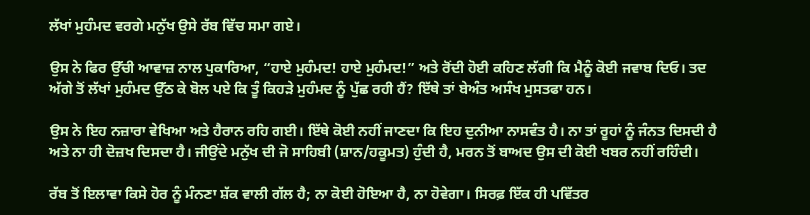ਲੱਖਾਂ ਮੁਹੰਮਦ ਵਰਗੇ ਮਨੁੱਖ ਉਸੇ ਰੱਬ ਵਿੱਚ ਸਮਾ ਗਏ।

ਉਸ ਨੇ ਫਿਰ ਉੱਚੀ ਆਵਾਜ਼ ਨਾਲ ਪੁਕਾਰਿਆ, “ਹਾਏ ਮੁਹੰਮਦ! ਹਾਏ ਮੁਹੰਮਦ!” ਅਤੇ ਰੋਂਦੀ ਹੋਈ ਕਹਿਣ ਲੱਗੀ ਕਿ ਮੈਨੂੰ ਕੋਈ ਜਵਾਬ ਦਿਓ। ਤਦ ਅੱਗੇ ਤੋਂ ਲੱਖਾਂ ਮੁਹੰਮਦ ਉੱਠ ਕੇ ਬੋਲ ਪਏ ਕਿ ਤੂੰ ਕਿਹੜੇ ਮੁਹੰਮਦ ਨੂੰ ਪੁੱਛ ਰਹੀ ਹੈਂ? ਇੱਥੇ ਤਾਂ ਬੇਅੰਤ ਅਸੰਖ ਮੁਸਤਫਾ ਹਨ।

ਉਸ ਨੇ ਇਹ ਨਜ਼ਾਰਾ ਵੇਖਿਆ ਅਤੇ ਹੈਰਾਨ ਰਹਿ ਗਈ। ਇੱਥੇ ਕੋਈ ਨਹੀਂ ਜਾਣਦਾ ਕਿ ਇਹ ਦੁਨੀਆ ਨਾਸਵੰਤ ਹੈ। ਨਾ ਤਾਂ ਰੂਹਾਂ ਨੂੰ ਜੰਨਤ ਦਿਸਦੀ ਹੈ ਅਤੇ ਨਾ ਹੀ ਦੋਜ਼ਖ ਦਿਸਦਾ ਹੈ। ਜੀਉਂਦੇ ਮਨੁੱਖ ਦੀ ਜੋ ਸਾਹਿਬੀ (ਸ਼ਾਨ/ਹਕੂਮਤ) ਹੁੰਦੀ ਹੈ, ਮਰਨ ਤੋਂ ਬਾਅਦ ਉਸ ਦੀ ਕੋਈ ਖਬਰ ਨਹੀਂ ਰਹਿੰਦੀ।

ਰੱਬ ਤੋਂ ਇਲਾਵਾ ਕਿਸੇ ਹੋਰ ਨੂੰ ਮੰਨਣਾ ਸ਼ੱਕ ਵਾਲੀ ਗੱਲ ਹੈ; ਨਾ ਕੋਈ ਹੋਇਆ ਹੈ, ਨਾ ਹੋਵੇਗਾ। ਸਿਰਫ਼ ਇੱਕ ਹੀ ਪਵਿੱਤਰ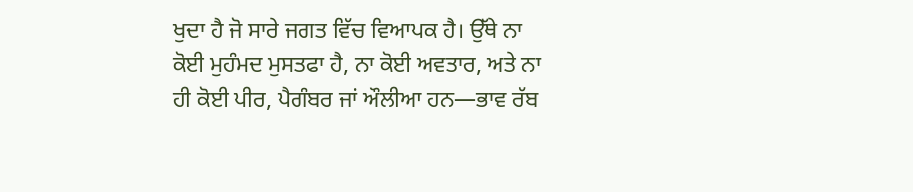ਖੁਦਾ ਹੈ ਜੋ ਸਾਰੇ ਜਗਤ ਵਿੱਚ ਵਿਆਪਕ ਹੈ। ਉੱਥੇ ਨਾ ਕੋਈ ਮੁਹੰਮਦ ਮੁਸਤਫਾ ਹੈ, ਨਾ ਕੋਈ ਅਵਤਾਰ, ਅਤੇ ਨਾ ਹੀ ਕੋਈ ਪੀਰ, ਪੈਗੰਬਰ ਜਾਂ ਔਲੀਆ ਹਨ—ਭਾਵ ਰੱਬ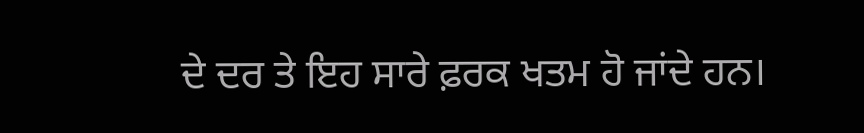ਦੇ ਦਰ ਤੇ ਇਹ ਸਾਰੇ ਫ਼ਰਕ ਖਤਮ ਹੋ ਜਾਂਦੇ ਹਨ।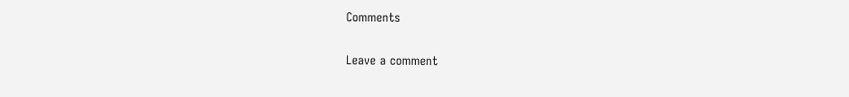Comments

Leave a comment